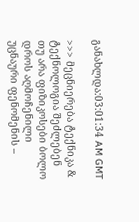განახლდა:03:01:34 AM GMT

>>> მეცნიერება ტექნიკა & ტექნოლოგია შეძლებენ თუ არა ფიზიკოსები ბოლო დროს აღმოჩენილი უცნაური ფენომენის –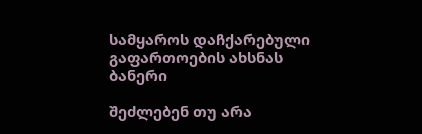სამყაროს დაჩქარებული გაფართოების ახსნას
ბანერი

შეძლებენ თუ არა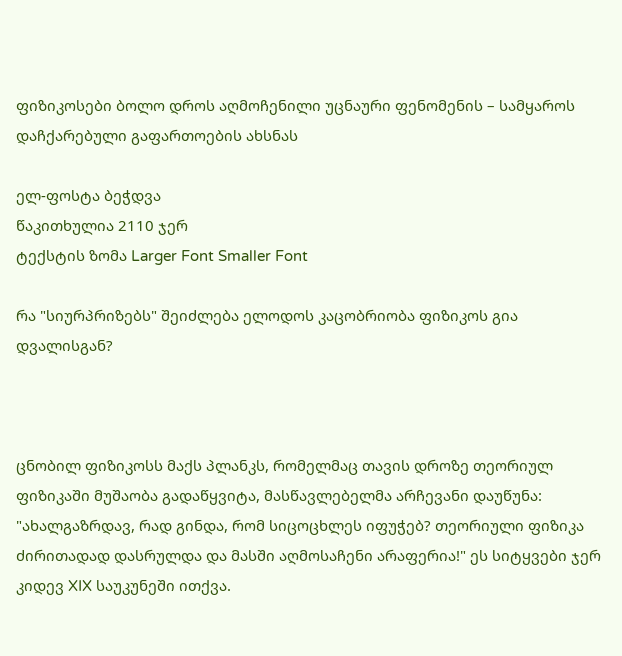ფიზიკოსები ბოლო დროს აღმოჩენილი უცნაური ფენომენის – სამყაროს დაჩქარებული გაფართოების ახსნას

ელ-ფოსტა ბეჭდვა
წაკითხულია 2110 ჯერ
ტექსტის ზომა Larger Font Smaller Font

რა "სიურპრიზებს" შეიძლება ელოდოს კაცობრიობა ფიზიკოს გია დვალისგან?



ცნობილ ფიზიკოსს მაქს პლანკს, რომელმაც თავის დროზე თეორიულ ფიზიკაში მუშაობა გადაწყვიტა, მასწავლებელმა არჩევანი დაუწუნა: "ახალგაზრდავ, რად გინდა, რომ სიცოცხლეს იფუჭებ? თეორიული ფიზიკა ძირითადად დასრულდა და მასში აღმოსაჩენი არაფერია!" ეს სიტყვები ჯერ კიდევ XIX საუკუნეში ითქვა.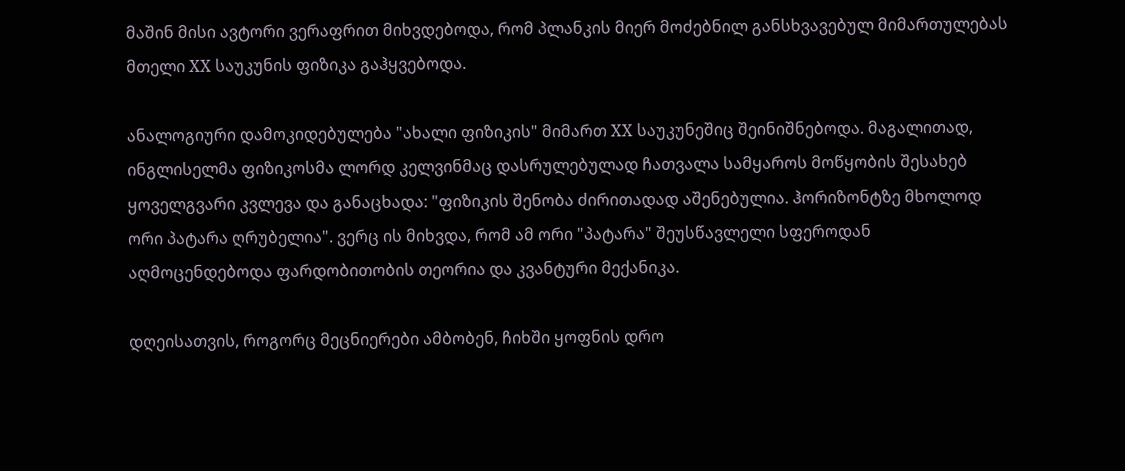მაშინ მისი ავტორი ვერაფრით მიხვდებოდა, რომ პლანკის მიერ მოძებნილ განსხვავებულ მიმართულებას მთელი XX საუკუნის ფიზიკა გაჰყვებოდა.

ანალოგიური დამოკიდებულება "ახალი ფიზიკის" მიმართ XX საუკუნეშიც შეინიშნებოდა. მაგალითად, ინგლისელმა ფიზიკოსმა ლორდ კელვინმაც დასრულებულად ჩათვალა სამყაროს მოწყობის შესახებ ყოველგვარი კვლევა და განაცხადა: "ფიზიკის შენობა ძირითადად აშენებულია. ჰორიზონტზე მხოლოდ ორი პატარა ღრუბელია". ვერც ის მიხვდა, რომ ამ ორი "პატარა" შეუსწავლელი სფეროდან აღმოცენდებოდა ფარდობითობის თეორია და კვანტური მექანიკა.

დღეისათვის, როგორც მეცნიერები ამბობენ, ჩიხში ყოფნის დრო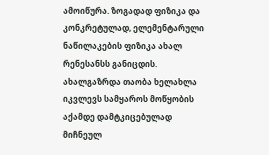ამოიწურა. ზოგადად ფიზიკა და კონკრეტულად, ელემენტარული ნაწილაკების ფიზიკა ახალ რენესანსს განიცდის. ახალგაზრდა თაობა ხელახლა იკვლევს სამყაროს მოწყობის აქამდე დამტკიცებულად მიჩნეულ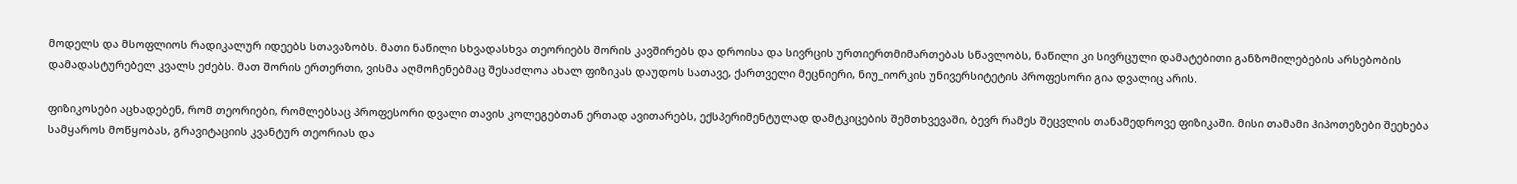მოდელს და მსოფლიოს რადიკალურ იდეებს სთავაზობს. მათი ნაწილი სხვადასხვა თეორიებს შორის კავშირებს და დროისა და სივრცის ურთიერთმიმართებას სწავლობს, ნაწილი კი სივრცული დამატებითი განზომილებების არსებობის დამადასტურებელ კვალს ეძებს. მათ შორის ერთერთი, ვისმა აღმოჩენებმაც შესაძლოა ახალ ფიზიკას დაუდოს სათავე, ქართველი მეცნიერი, ნიუ_იორკის უნივერსიტეტის პროფესორი გია დვალიც არის.

ფიზიკოსები აცხადებენ, რომ თეორიები, რომლებსაც პროფესორი დვალი თავის კოლეგებთან ერთად ავითარებს, ექსპერიმენტულად დამტკიცების შემთხვევაში, ბევრ რამეს შეცვლის თანამედროვე ფიზიკაში. მისი თამამი ჰიპოთეზები შეეხება სამყაროს მოწყობას, გრავიტაციის კვანტურ თეორიას და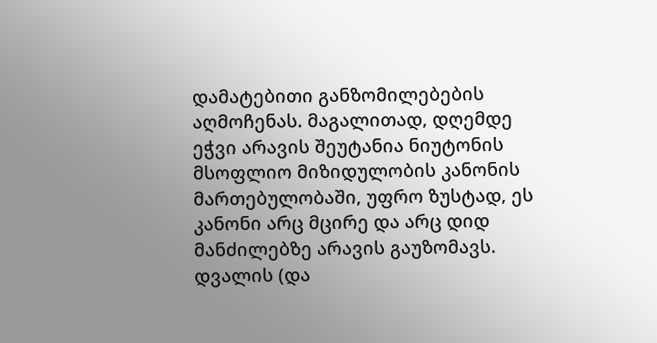დამატებითი განზომილებების აღმოჩენას. მაგალითად, დღემდე ეჭვი არავის შეუტანია ნიუტონის მსოფლიო მიზიდულობის კანონის მართებულობაში, უფრო ზუსტად, ეს კანონი არც მცირე და არც დიდ მანძილებზე არავის გაუზომავს. დვალის (და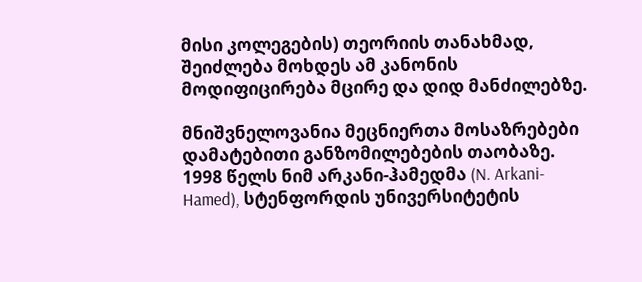მისი კოლეგების) თეორიის თანახმად, შეიძლება მოხდეს ამ კანონის მოდიფიცირება მცირე და დიდ მანძილებზე.

მნიშვნელოვანია მეცნიერთა მოსაზრებები დამატებითი განზომილებების თაობაზე. 1998 წელს ნიმ არკანი-ჰამედმა (N. Arkani-Hamed), სტენფორდის უნივერსიტეტის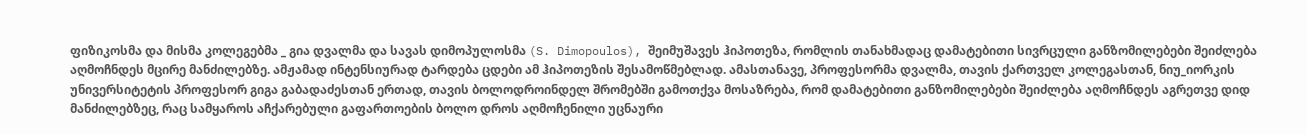ფიზიკოსმა და მისმა კოლეგებმა _ გია დვალმა და სავას დიმოპულოსმა (S. Dimopoulos), შეიმუშავეს ჰიპოთეზა, რომლის თანახმადაც დამატებითი სივრცული განზომილებები შეიძლება აღმოჩნდეს მცირე მანძილებზე. ამჟამად ინტენსიურად ტარდება ცდები ამ ჰიპოთეზის შესამოწმებლად. ამასთანავე, პროფესორმა დვალმა, თავის ქართველ კოლეგასთან, ნიუ_იორკის უნივერსიტეტის პროფესორ გიგა გაბადაძესთან ერთად, თავის ბოლოდროინდელ შრომებში გამოთქვა მოსაზრება, რომ დამატებითი განზომილებები შეიძლება აღმოჩნდეს აგრეთვე დიდ მანძილებზეც, რაც სამყაროს აჩქარებული გაფართოების ბოლო დროს აღმოჩენილი უცნაური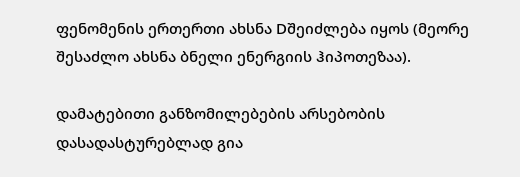ფენომენის ერთერთი ახსნა Dშეიძლება იყოს (მეორე შესაძლო ახსნა ბნელი ენერგიის ჰიპოთეზაა).

დამატებითი განზომილებების არსებობის დასადასტურებლად გია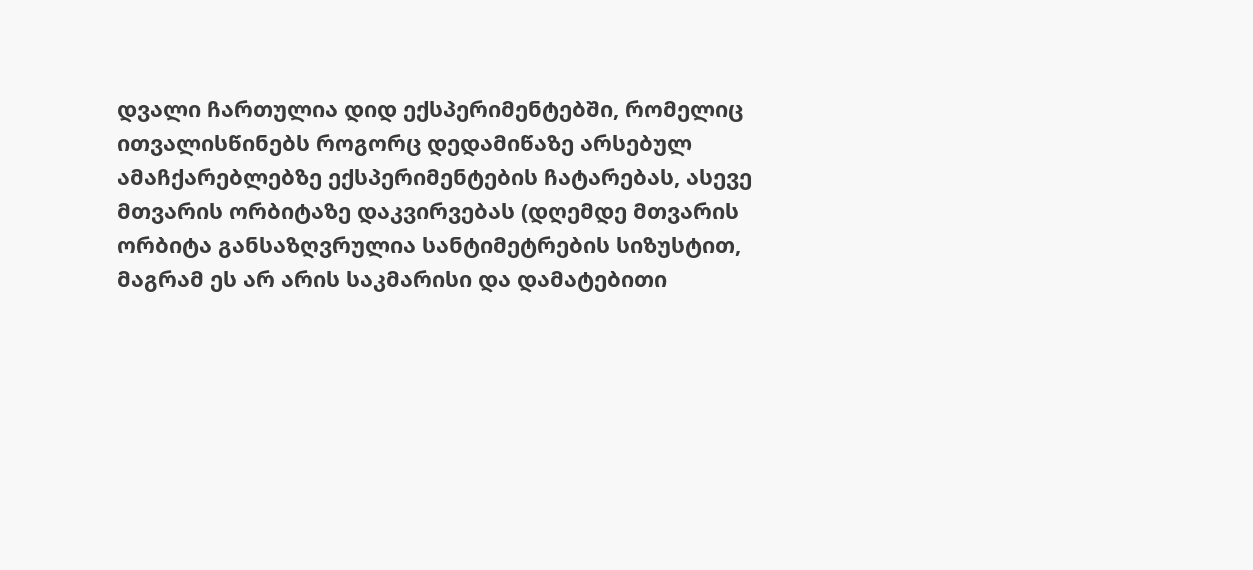დვალი ჩართულია დიდ ექსპერიმენტებში, რომელიც ითვალისწინებს როგორც დედამიწაზე არსებულ ამაჩქარებლებზე ექსპერიმენტების ჩატარებას, ასევე მთვარის ორბიტაზე დაკვირვებას (დღემდე მთვარის ორბიტა განსაზღვრულია სანტიმეტრების სიზუსტით, მაგრამ ეს არ არის საკმარისი და დამატებითი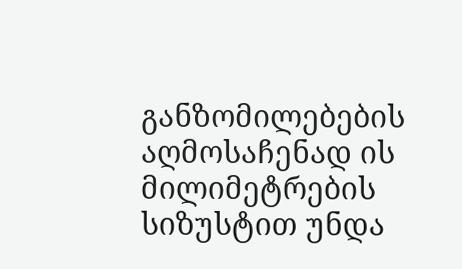განზომილებების აღმოსაჩენად ის მილიმეტრების სიზუსტით უნდა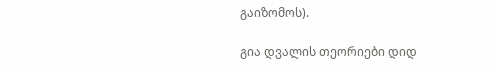გაიზომოს).

გია დვალის თეორიები დიდ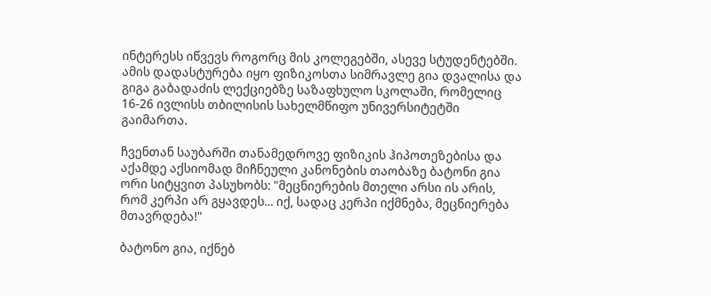ინტერესს იწვევს როგორც მის კოლეგებში, ასევე სტუდენტებში. ამის დადასტურება იყო ფიზიკოსთა სიმრავლე გია დვალისა და გიგა გაბადაძის ლექციებზე საზაფხულო სკოლაში, რომელიც 16-26 ივლისს თბილისის სახელმწიფო უნივერსიტეტში გაიმართა.

ჩვენთან საუბარში თანამედროვე ფიზიკის ჰიპოთეზებისა და აქამდე აქსიომად მიჩნეული კანონების თაობაზე ბატონი გია ორი სიტყვით პასუხობს: "მეცნიერების მთელი არსი ის არის, რომ კერპი არ გყავდეს... იქ, სადაც კერპი იქმნება, მეცნიერება მთავრდება!"

ბატონო გია, იქნებ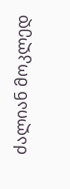ძალიან მოკლედ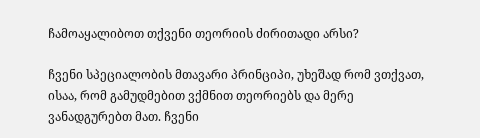ჩამოაყალიბოთ თქვენი თეორიის ძირითადი არსი?

ჩვენი სპეციალობის მთავარი პრინციპი, უხეშად რომ ვთქვათ, ისაა, რომ გამუდმებით ვქმნით თეორიებს და მერე ვანადგურებთ მათ. ჩვენი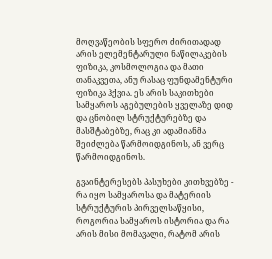მოღვაწეობის სფერო ძირითადად არის ელემენტარული ნაწილაკების ფიზიკა, კოსმოლოგია და მათი თანაკვეთა, ანუ რასაც ფუნდამენტური ფიზიკა ჰქვია. ეს არის საკითხები სამყაროს აგებულების ყველაზე დიდ და ცნობილ სტრუქტურებზე და მასშტაბებზე, რაც კი ადამიანმა შეიძლება წარმოიდგინოს, ან ვერც წარმოიდგინოს.

გვაინტერესებს პასუხები კითხვებზე - რა იყო სამყაროსა და მატერიის სტრუქტურის პირველსაწყისი, როგორია სამყაროს ისტორია და რა არის მისი მომავალი, რატომ არის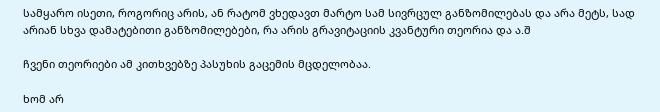სამყარო ისეთი, როგორიც არის, ან რატომ ვხედავთ მარტო სამ სივრცულ განზომილებას და არა მეტს, სად არიან სხვა დამატებითი განზომილებები, რა არის გრავიტაციის კვანტური თეორია და ა.შ

ჩვენი თეორიები ამ კითხვებზე პასუხის გაცემის მცდელობაა.

ხომ არ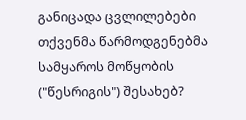განიცადა ცვლილებები თქვენმა წარმოდგენებმა სამყაროს მოწყობის ("წესრიგის") შესახებ?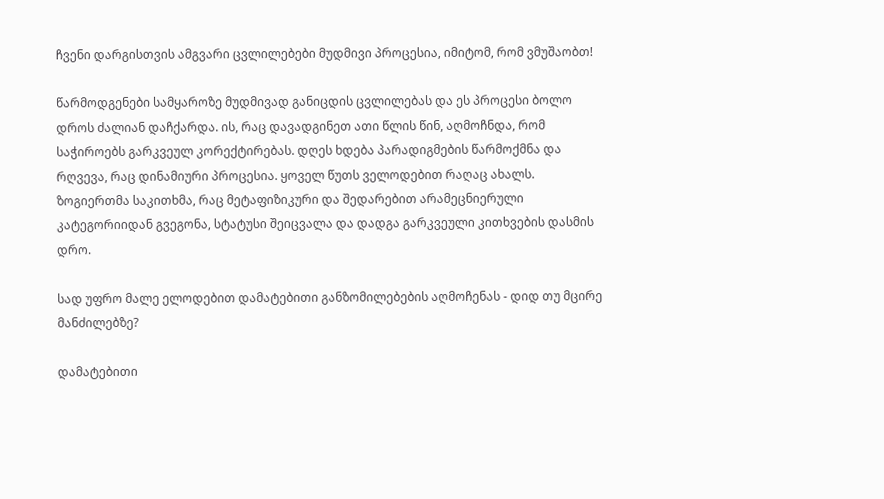ჩვენი დარგისთვის ამგვარი ცვლილებები მუდმივი პროცესია, იმიტომ, რომ ვმუშაობთ!

წარმოდგენები სამყაროზე მუდმივად განიცდის ცვლილებას და ეს პროცესი ბოლო დროს ძალიან დაჩქარდა. ის, რაც დავადგინეთ ათი წლის წინ, აღმოჩნდა, რომ საჭიროებს გარკვეულ კორექტირებას. დღეს ხდება პარადიგმების წარმოქმნა და რღვევა, რაც დინამიური პროცესია. ყოველ წუთს ველოდებით რაღაც ახალს. ზოგიერთმა საკითხმა, რაც მეტაფიზიკური და შედარებით არამეცნიერული კატეგორიიდან გვეგონა, სტატუსი შეიცვალა და დადგა გარკვეული კითხვების დასმის დრო.

სად უფრო მალე ელოდებით დამატებითი განზომილებების აღმოჩენას - დიდ თუ მცირე მანძილებზე?

დამატებითი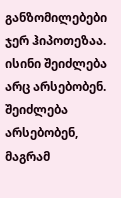განზომილებები ჯერ ჰიპოთეზაა. ისინი შეიძლება არც არსებობენ. შეიძლება არსებობენ, მაგრამ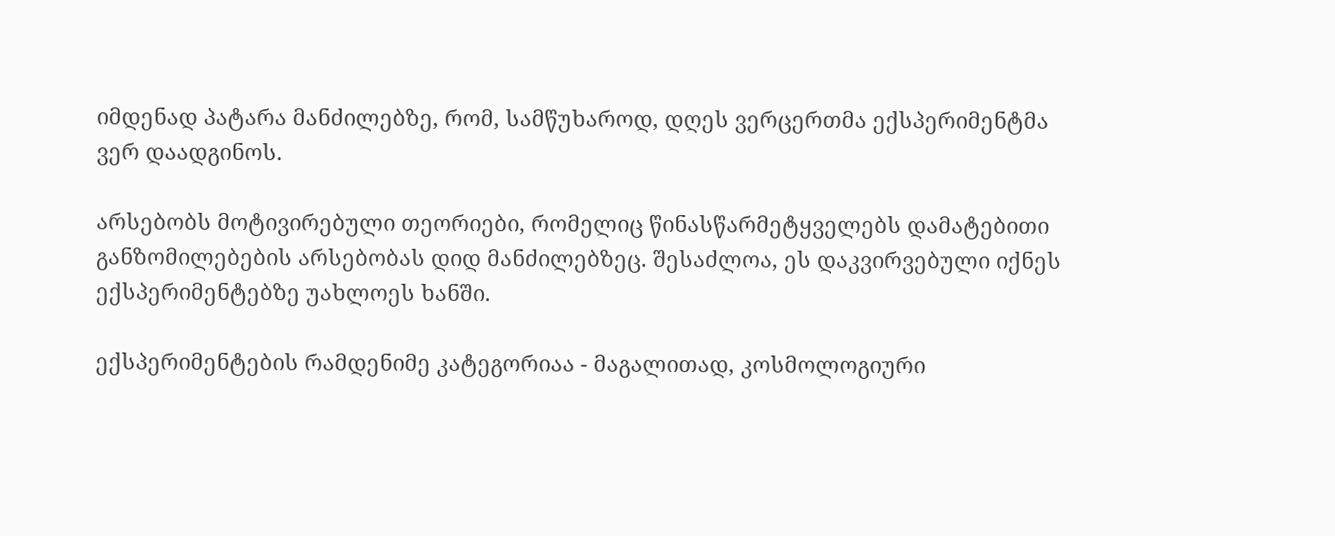იმდენად პატარა მანძილებზე, რომ, სამწუხაროდ, დღეს ვერცერთმა ექსპერიმენტმა ვერ დაადგინოს.

არსებობს მოტივირებული თეორიები, რომელიც წინასწარმეტყველებს დამატებითი განზომილებების არსებობას დიდ მანძილებზეც. შესაძლოა, ეს დაკვირვებული იქნეს ექსპერიმენტებზე უახლოეს ხანში.

ექსპერიმენტების რამდენიმე კატეგორიაა - მაგალითად, კოსმოლოგიური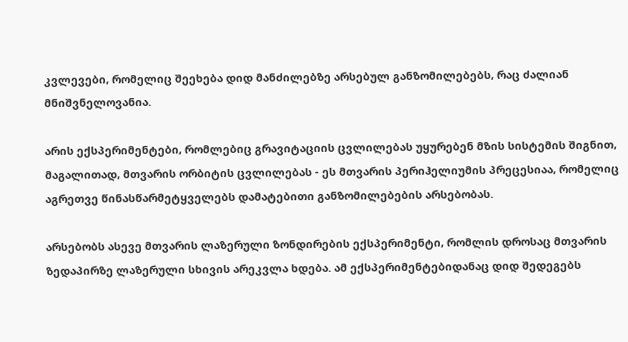კვლევები, რომელიც შეეხება დიდ მანძილებზე არსებულ განზომილებებს, რაც ძალიან მნიშვნელოვანია.

არის ექსპერიმენტები, რომლებიც გრავიტაციის ცვლილებას უყურებენ მზის სისტემის შიგნით, მაგალითად, მთვარის ორბიტის ცვლილებას - ეს მთვარის პერიჰელიუმის პრეცესიაა, რომელიც აგრეთვე წინასწარმეტყველებს დამატებითი განზომილებების არსებობას.

არსებობს ასევე მთვარის ლაზერული ზონდირების ექსპერიმენტი, რომლის დროსაც მთვარის ზედაპირზე ლაზერული სხივის არეკვლა ხდება. ამ ექსპერიმენტებიდანაც დიდ შედეგებს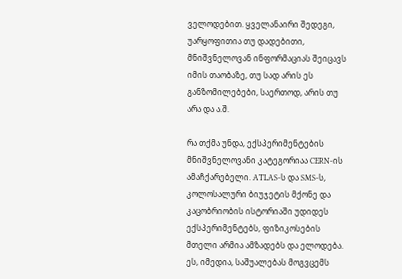ველოდებით. ყველანაირი შედეგი, უარყოფითია თუ დადებითი, მნიშვნელოვან ინფორმაციას შეიცავს იმის თაობაზე, თუ სად არის ეს განზომილებები, საერთოდ, არის თუ არა და ა.შ.

რა თქმა უნდა, ექსპერიმენტების მნიშვნელოვანი კატეგორიაა CERN-ის ამაჩქარებელი. ATLAS-ს და SMS-ს, კოლოსალური ბიუჯეტის მქონე და კაცობრიობის ისტორიაში უდიდეს ექსპერიმენტებს, ფიზიკოსების მთელი არმია ამზადებს და ელოდება. ეს, იმედია, საშუალებას მოგვცემს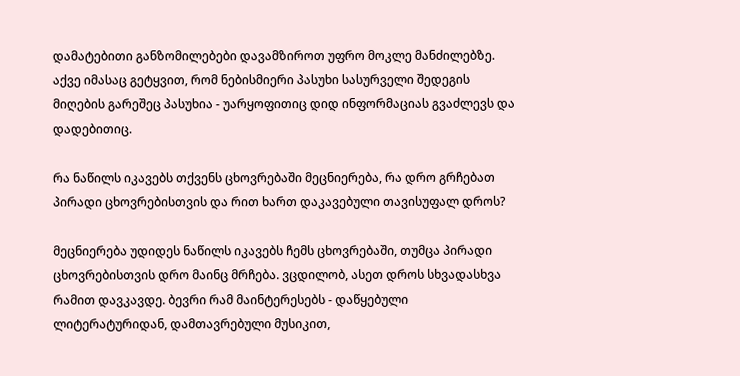დამატებითი განზომილებები დავამზიროთ უფრო მოკლე მანძილებზე. აქვე იმასაც გეტყვით, რომ ნებისმიერი პასუხი სასურველი შედეგის მიღების გარეშეც პასუხია - უარყოფითიც დიდ ინფორმაციას გვაძლევს და დადებითიც.

რა ნაწილს იკავებს თქვენს ცხოვრებაში მეცნიერება, რა დრო გრჩებათ პირადი ცხოვრებისთვის და რით ხართ დაკავებული თავისუფალ დროს?

მეცნიერება უდიდეს ნაწილს იკავებს ჩემს ცხოვრებაში, თუმცა პირადი ცხოვრებისთვის დრო მაინც მრჩება. ვცდილობ, ასეთ დროს სხვადასხვა რამით დავკავდე. ბევრი რამ მაინტერესებს - დაწყებული ლიტერატურიდან, დამთავრებული მუსიკით,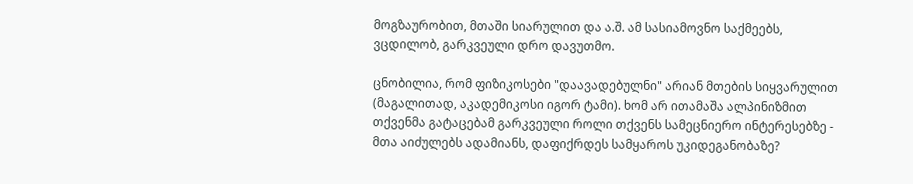მოგზაურობით, მთაში სიარულით და ა.შ. ამ სასიამოვნო საქმეებს, ვცდილობ, გარკვეული დრო დავუთმო.

ცნობილია, რომ ფიზიკოსები "დაავადებულნი" არიან მთების სიყვარულით (მაგალითად, აკადემიკოსი იგორ ტამი). ხომ არ ითამაშა ალპინიზმით თქვენმა გატაცებამ გარკვეული როლი თქვენს სამეცნიერო ინტერესებზე - მთა აიძულებს ადამიანს, დაფიქრდეს სამყაროს უკიდეგანობაზე?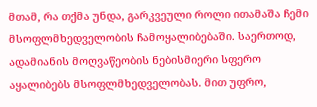მთამ, რა თქმა უნდა, გარკვეული როლი ითამაშა ჩემი მსოფლმხედველობის ჩამოყალიბებაში. საერთოდ, ადამიანის მოღვაწეობის ნებისმიერი სფერო აყალიბებს მსოფლმხედველობას. მით უფრო,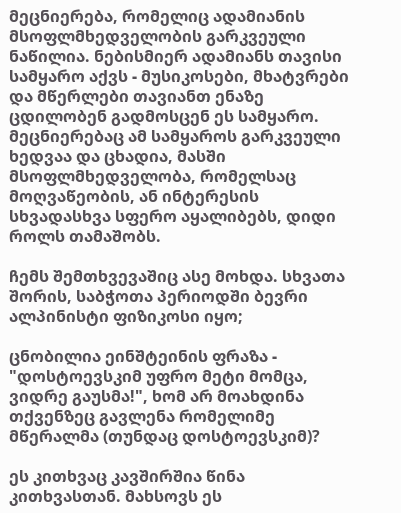მეცნიერება, რომელიც ადამიანის მსოფლმხედველობის გარკვეული ნაწილია. ნებისმიერ ადამიანს თავისი სამყარო აქვს - მუსიკოსები, მხატვრები და მწერლები თავიანთ ენაზე ცდილობენ გადმოსცენ ეს სამყარო. მეცნიერებაც ამ სამყაროს გარკვეული ხედვაა და ცხადია, მასში მსოფლმხედველობა, რომელსაც მოღვაწეობის, ან ინტერესის სხვადასხვა სფერო აყალიბებს, დიდი როლს თამაშობს.

ჩემს შემთხვევაშიც ასე მოხდა. სხვათა შორის, საბჭოთა პერიოდში ბევრი ალპინისტი ფიზიკოსი იყო;

ცნობილია ეინშტეინის ფრაზა - "დოსტოევსკიმ უფრო მეტი მომცა, ვიდრე გაუსმა!", ხომ არ მოახდინა თქვენზეც გავლენა რომელიმე მწერალმა (თუნდაც დოსტოევსკიმ)?

ეს კითხვაც კავშირშია წინა კითხვასთან. მახსოვს ეს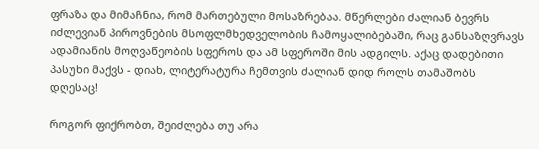ფრაზა და მიმაჩნია, რომ მართებული მოსაზრებაა. მწერლები ძალიან ბევრს იძლევიან პიროვნების მსოფლმხედველობის ჩამოყალიბებაში, რაც განსაზღვრავს ადამიანის მოღვაწეობის სფეროს და ამ სფეროში მის ადგილს. აქაც დადებითი პასუხი მაქვს - დიახ, ლიტერატურა ჩემთვის ძალიან დიდ როლს თამაშობს დღესაც!

როგორ ფიქრობთ, შეიძლება თუ არა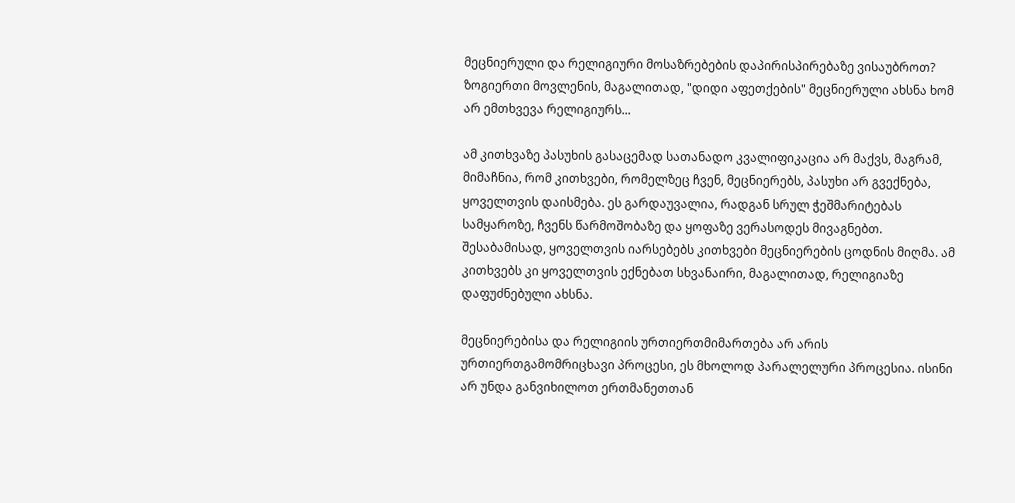მეცნიერული და რელიგიური მოსაზრებების დაპირისპირებაზე ვისაუბროთ? ზოგიერთი მოვლენის, მაგალითად, "დიდი აფეთქების" მეცნიერული ახსნა ხომ არ ემთხვევა რელიგიურს...

ამ კითხვაზე პასუხის გასაცემად სათანადო კვალიფიკაცია არ მაქვს, მაგრამ, მიმაჩნია, რომ კითხვები, რომელზეც ჩვენ, მეცნიერებს, პასუხი არ გვექნება, ყოველთვის დაისმება. ეს გარდაუვალია, რადგან სრულ ჭეშმარიტებას სამყაროზე, ჩვენს წარმოშობაზე და ყოფაზე ვერასოდეს მივაგნებთ. შესაბამისად, ყოველთვის იარსებებს კითხვები მეცნიერების ცოდნის მიღმა. ამ კითხვებს კი ყოველთვის ექნებათ სხვანაირი, მაგალითად, რელიგიაზე დაფუძნებული ახსნა.

მეცნიერებისა და რელიგიის ურთიერთმიმართება არ არის ურთიერთგამომრიცხავი პროცესი, ეს მხოლოდ პარალელური პროცესია. ისინი არ უნდა განვიხილოთ ერთმანეთთან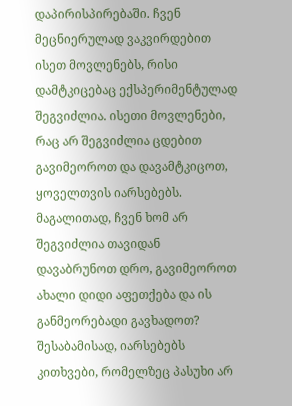დაპირისპირებაში. ჩვენ მეცნიერულად ვაკვირდებით ისეთ მოვლენებს, რისი დამტკიცებაც ექსპერიმენტულად შეგვიძლია. ისეთი მოვლენები, რაც არ შეგვიძლია ცდებით გავიმეოროთ და დავამტკიცოთ, ყოველთვის იარსებებს. მაგალითად, ჩვენ ხომ არ შეგვიძლია თავიდან დავაბრუნოთ დრო, გავიმეოროთ ახალი დიდი აფეთქება და ის განმეორებადი გავხადოთ? შესაბამისად, იარსებებს კითხვები, რომელზეც პასუხი არ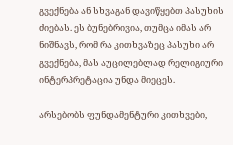გვექნება ან სხვაგან დავიწყებთ პასუხის ძიებას. ეს ბუნებრივია, თუმცა იმას არ ნიშნავს, რომ რა კითხვაზეც პასუხი არ გვექნება, მას აუცილებლად რელიგიური ინტერპრეტაცია უნდა მიეცეს.

არსებობს ფუნდამენტური კითხვები,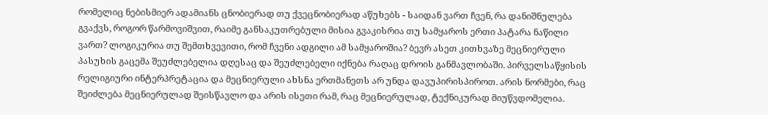რომელიც ნებისმიერ ადამიანს ცნობიერად თუ ქვეცნობიერად აწუხებს - საიდან ვართ ჩვენ, რა დანიშნულება გვაქვს, როგორ წარმოვიშვით, რაიმე განსაკუთრებული მისია გვაკისრია თუ სამყაროს ერთი პატარა ნაწილი ვართ? ლოგიკურია თუ შემთხვევითი, რომ ჩვენი ადგილი ამ სამყაროშია? ბევრ ასეთ კითხვაზე მეცნიერული პასუხის გაცემა შეუძლებელია დღესაც და შეუძლებელი იქნება რაღაც დროის განმავლობაში. პირველსაწყისის რელიგიური ინტერპრეტაცია და მეცნიერული ახსნა ერთმანეთს არ უნდა დავუპირისპიროთ. არის ნორმები, რაც შეიძლება მეცნიერულად შეისწავლო და არის ისეთი რამ, რაც მეცნიერულად, ტექნიკურად მიუწვდომელია.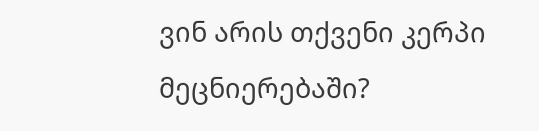ვინ არის თქვენი კერპი მეცნიერებაში?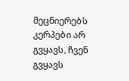მეცნიერებს კერპები არ გვყავს, ჩვენ გვყავს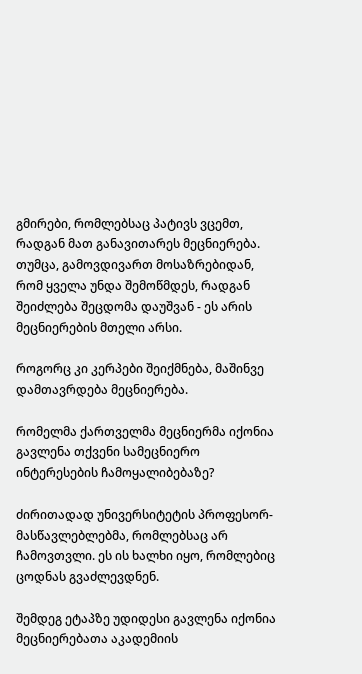გმირები, რომლებსაც პატივს ვცემთ, რადგან მათ განავითარეს მეცნიერება. თუმცა, გამოვდივართ მოსაზრებიდან, რომ ყველა უნდა შემოწმდეს, რადგან შეიძლება შეცდომა დაუშვან - ეს არის მეცნიერების მთელი არსი.

როგორც კი კერპები შეიქმნება, მაშინვე დამთავრდება მეცნიერება.

რომელმა ქართველმა მეცნიერმა იქონია გავლენა თქვენი სამეცნიერო ინტერესების ჩამოყალიბებაზე?

ძირითადად უნივერსიტეტის პროფესორ-მასწავლებლებმა, რომლებსაც არ ჩამოვთვლი. ეს ის ხალხი იყო, რომლებიც ცოდნას გვაძლევდნენ.

შემდეგ ეტაპზე უდიდესი გავლენა იქონია მეცნიერებათა აკადემიის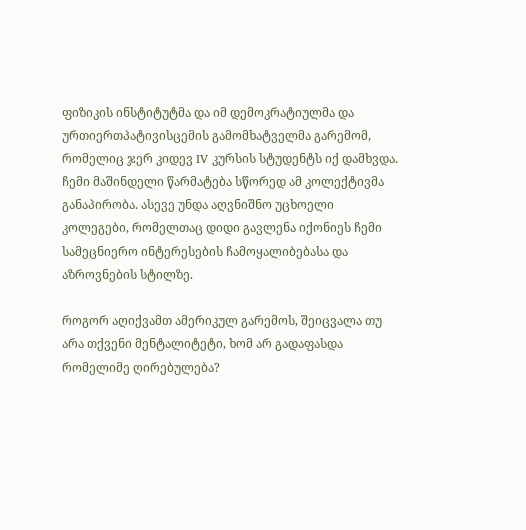ფიზიკის ინსტიტუტმა და იმ დემოკრატიულმა და ურთიერთპატივისცემის გამომხატველმა გარემომ, რომელიც ჯერ კიდევ IV კურსის სტუდენტს იქ დამხვდა. ჩემი მაშინდელი წარმატება სწორედ ამ კოლექტივმა განაპირობა. ასევე უნდა აღვნიშნო უცხოელი კოლეგები, რომელთაც დიდი გავლენა იქონიეს ჩემი სამეცნიერო ინტერესების ჩამოყალიბებასა და აზროვნების სტილზე.

როგორ აღიქვამთ ამერიკულ გარემოს, შეიცვალა თუ არა თქვენი მენტალიტეტი, ხომ არ გადაფასდა რომელიმე ღირებულება?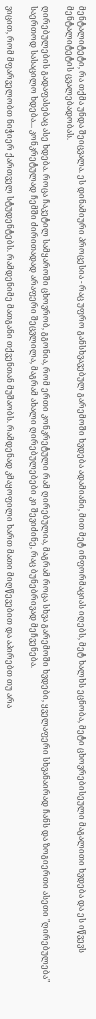მენტალიტეტი, რა თქმა უნდა შეიცვალა. ეს დინამიური პროცესია - რაც უფრო განსხვავებულ გარემოში ხვდება ადამიანი, მით მეტ ინფორმაციას იღებს, მეტ ხალხს ეცნობა, მეტი ცხოვრებისეული მაგალითი ხვდება და ეს იწვევს მენტალიტეტის ცვალებადობას.

ღირებულების გადაფასებაც ასე ხდება. როცა ჩაკეტილ სამყაროში ცხოვრობ, გგონია, რომ ერთი კონკრეტული რამ ღირებულია, მაგრამ როცა სხვა გარემოში ხვდები, ყველაფერი სხვანაირად ჩანს და ზოგიერთი ასეთი "ღირებულება" საერთოდ სასაცილო ხდება... კონკრეტულად ჩემში ძირითადად არაფერი შეცვლილა, მაგრამ ახალი ღირებულებები კი შევიძინე, რაც ბუნებრივად მეჩვენება.

ვიცით, რომ მფარველობთ ნიჭიერ ქართველ სტუდენტებს. რამდენიმე მათგანი თქვენთან მუშაობს. რამდენად კმაყოფილი ხართ მათი მიღწევებით და აპირებთ თუ არა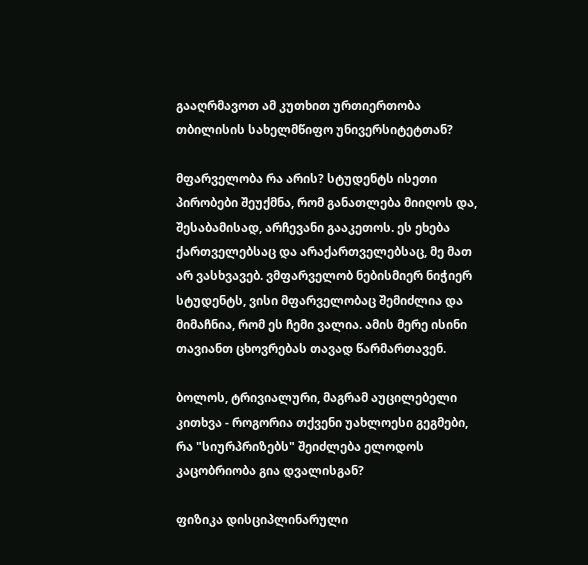გააღრმავოთ ამ კუთხით ურთიერთობა თბილისის სახელმწიფო უნივერსიტეტთან?

მფარველობა რა არის? სტუდენტს ისეთი პირობები შეუქმნა, რომ განათლება მიიღოს და, შესაბამისად, არჩევანი გააკეთოს. ეს ეხება ქართველებსაც და არაქართველებსაც, მე მათ არ ვასხვავებ. ვმფარველობ ნებისმიერ ნიჭიერ სტუდენტს, ვისი მფარველობაც შემიძლია და მიმაჩნია, რომ ეს ჩემი ვალია. ამის მერე ისინი თავიანთ ცხოვრებას თავად წარმართავენ.

ბოლოს, ტრივიალური, მაგრამ აუცილებელი კითხვა - როგორია თქვენი უახლოესი გეგმები, რა "სიურპრიზებს" შეიძლება ელოდოს კაცობრიობა გია დვალისგან?

ფიზიკა დისციპლინარული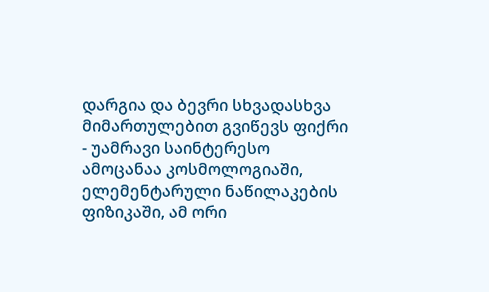დარგია და ბევრი სხვადასხვა მიმართულებით გვიწევს ფიქრი - უამრავი საინტერესო ამოცანაა კოსმოლოგიაში, ელემენტარული ნაწილაკების ფიზიკაში, ამ ორი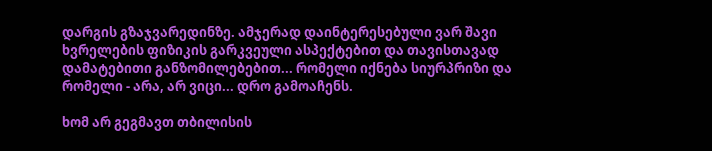დარგის გზაჯვარედინზე. ამჯერად დაინტერესებული ვარ შავი ხვრელების ფიზიკის გარკვეული ასპექტებით და თავისთავად დამატებითი განზომილებებით... რომელი იქნება სიურპრიზი და რომელი - არა, არ ვიცი... დრო გამოაჩენს.

ხომ არ გეგმავთ თბილისის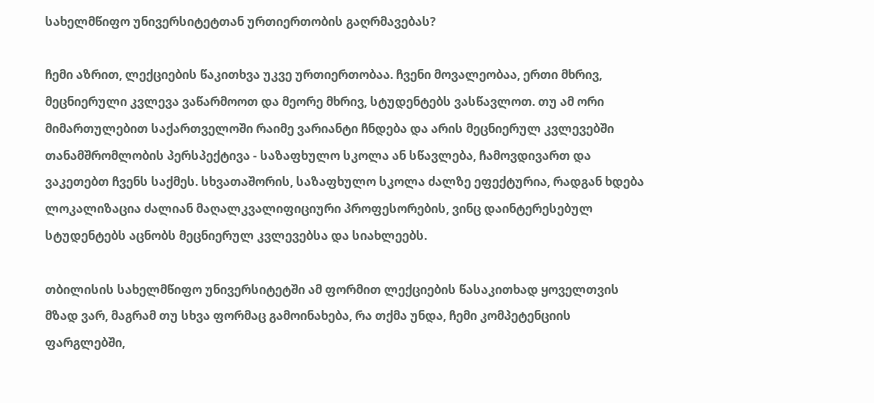სახელმწიფო უნივერსიტეტთან ურთიერთობის გაღრმავებას?

ჩემი აზრით, ლექციების წაკითხვა უკვე ურთიერთობაა. ჩვენი მოვალეობაა, ერთი მხრივ, მეცნიერული კვლევა ვაწარმოოთ და მეორე მხრივ, სტუდენტებს ვასწავლოთ. თუ ამ ორი მიმართულებით საქართველოში რაიმე ვარიანტი ჩნდება და არის მეცნიერულ კვლევებში თანამშრომლობის პერსპექტივა - საზაფხულო სკოლა ან სწავლება, ჩამოვდივართ და ვაკეთებთ ჩვენს საქმეს. სხვათაშორის, საზაფხულო სკოლა ძალზე ეფექტურია, რადგან ხდება ლოკალიზაცია ძალიან მაღალკვალიფიციური პროფესორების, ვინც დაინტერესებულ სტუდენტებს აცნობს მეცნიერულ კვლევებსა და სიახლეებს.

თბილისის სახელმწიფო უნივერსიტეტში ამ ფორმით ლექციების წასაკითხად ყოველთვის მზად ვარ, მაგრამ თუ სხვა ფორმაც გამოინახება, რა თქმა უნდა, ჩემი კომპეტენციის ფარგლებში,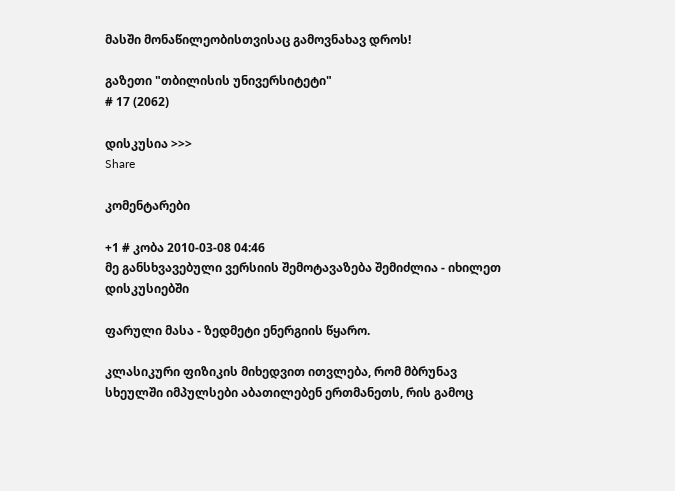მასში მონაწილეობისთვისაც გამოვნახავ დროს!

გაზეთი "თბილისის უნივერსიტეტი"
# 17 (2062)

დისკუსია >>>
Share

კომენტარები

+1 # კობა 2010-03-08 04:46
მე განსხვავებული ვერსიის შემოტავაზება შემიძლია - იხილეთ დისკუსიებში

ფარული მასა - ზედმეტი ენერგიის წყარო.

კლასიკური ფიზიკის მიხედვით ითვლება, რომ მბრუნავ სხეულში იმპულსები აბათილებენ ერთმანეთს, რის გამოც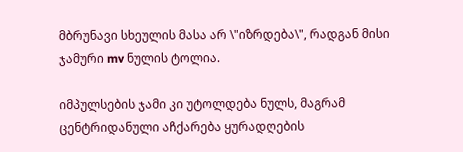მბრუნავი სხეულის მასა არ \"იზრდება\", რადგან მისი ჯამური mv ნულის ტოლია.

იმპულსების ჯამი კი უტოლდება ნულს, მაგრამ ცენტრიდანული აჩქარება ყურადღების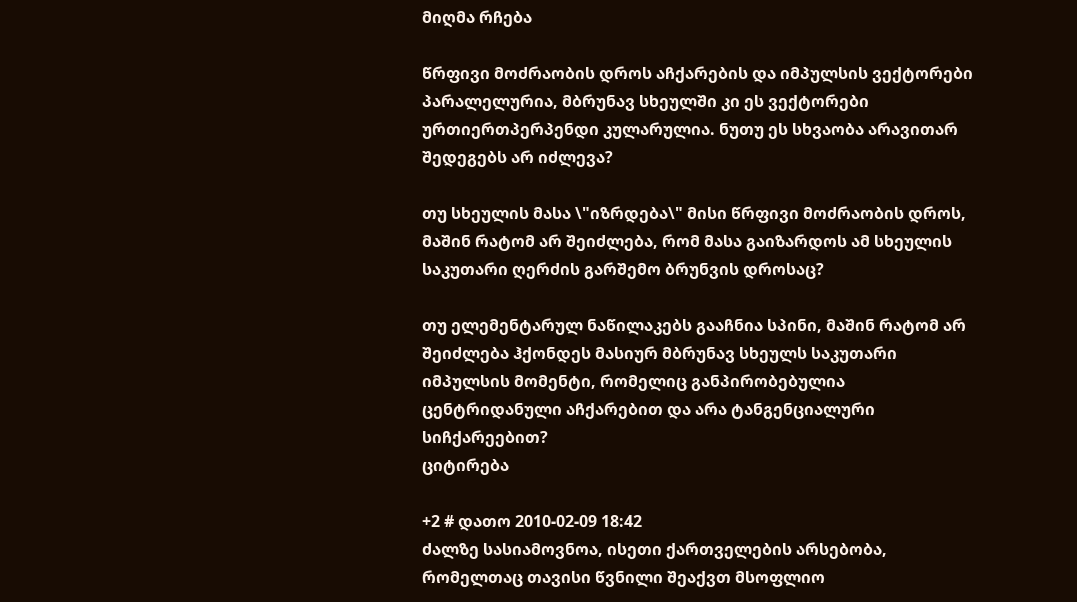მიღმა რჩება

წრფივი მოძრაობის დროს აჩქარების და იმპულსის ვექტორები პარალელურია, მბრუნავ სხეულში კი ეს ვექტორები ურთიერთპერპენდი კულარულია. ნუთუ ეს სხვაობა არავითარ შედეგებს არ იძლევა?

თუ სხეულის მასა \"იზრდება\" მისი წრფივი მოძრაობის დროს, მაშინ რატომ არ შეიძლება, რომ მასა გაიზარდოს ამ სხეულის საკუთარი ღერძის გარშემო ბრუნვის დროსაც?

თუ ელემენტარულ ნაწილაკებს გააჩნია სპინი, მაშინ რატომ არ შეიძლება ჰქონდეს მასიურ მბრუნავ სხეულს საკუთარი იმპულსის მომენტი, რომელიც განპირობებულია ცენტრიდანული აჩქარებით და არა ტანგენციალური სიჩქარეებით?
ციტირება

+2 # დათო 2010-02-09 18:42
ძალზე სასიამოვნოა, ისეთი ქართველების არსებობა, რომელთაც თავისი წვნილი შეაქვთ მსოფლიო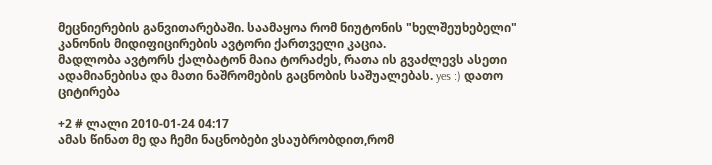მეცნიერების განვითარებაში. საამაყოა რომ ნიუტონის "ხელშეუხებელი" კანონის მიდიფიცირების ავტორი ქართველი კაცია.
მადლობა ავტორს ქალბატონ მაია ტორაძეს, რათა ის გვაძლევს ასეთი ადამიანებისა და მათი ნაშრომების გაცნობის საშუალებას. yes :) დათო
ციტირება

+2 # ლალი 2010-01-24 04:17
ამას წინათ მე და ჩემი ნაცნობები ვსაუბრობდით,რომ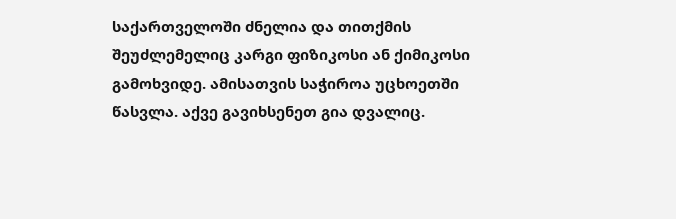საქართველოში ძნელია და თითქმის შეუძლემელიც კარგი ფიზიკოსი ან ქიმიკოსი გამოხვიდე. ამისათვის საჭიროა უცხოეთში წასვლა. აქვე გავიხსენეთ გია დვალიც.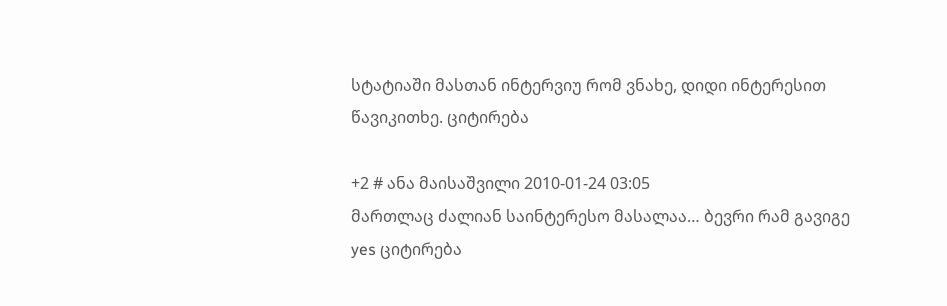სტატიაში მასთან ინტერვიუ რომ ვნახე, დიდი ინტერესით წავიკითხე. ციტირება

+2 # ანა მაისაშვილი 2010-01-24 03:05
მართლაც ძალიან საინტერესო მასალაა… ბევრი რამ გავიგე yes ციტირება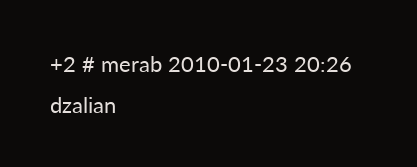+2 # merab 2010-01-23 20:26
dzalian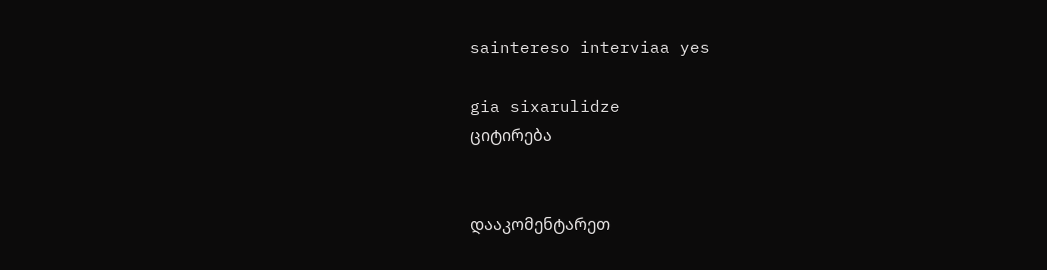saintereso interviaa yes

gia sixarulidze
ციტირება


დააკომენტარეთ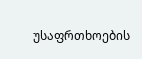უსაფრთხოების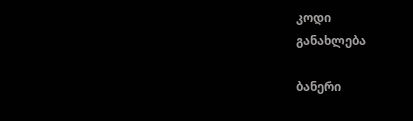კოდი
განახლება

ბანერი